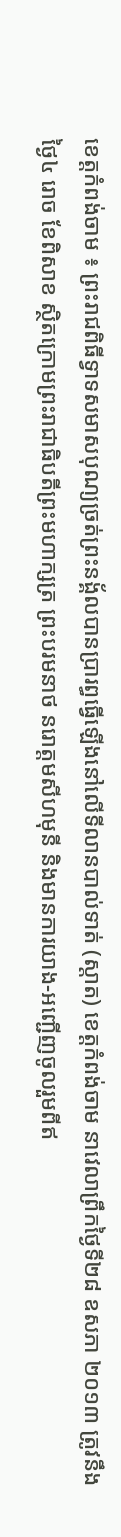ខេត្តកំពង់ចាម ៖ ព្រះរាជពិធីទ្វាទសមាសបុណ្យច្រត់ព្រះនង្គ័លបានប្រារព្ធធ្វើឡើងនៅលើទីលានបាល់ទាត់ (ស្តាត) ខេត្តកំពង់ចាម នាវេលាព្រឹកថ្ងៃទី២៨ ឧសភា ២០១៣ ត្រូវនឹងថ្ងៃ៤ រោច ខែពិសាខ ស្ថិតក្រោមព្រះរាជាធិបតីព្រះមហាក្សត្រ ព្រះបរមនាថ នរោត្តមសីហមុនី និងមានការយាង-អញ្ជើញចូលរួមពីឥ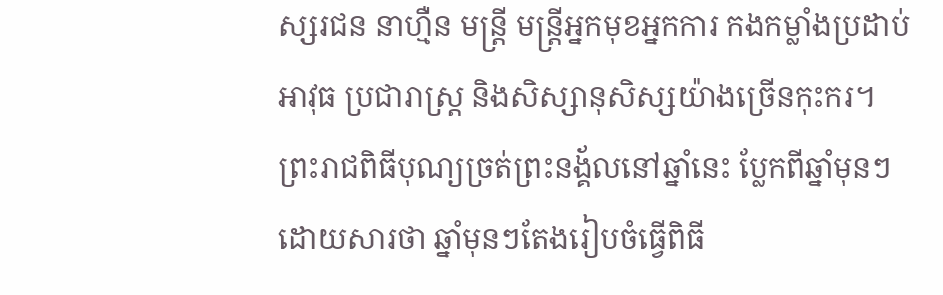ស្សរជន នាហ្មឺន មន្ត្រី មន្ត្រីអ្នកមុខអ្នកការ កងកម្លាំងប្រដាប់អាវុធ ប្រជារាស្ត្រ និងសិស្សានុសិស្សយ៉ាងច្រើនកុះករ។
ព្រះរាជពិធីបុណ្យច្រត់ព្រះនង្គ័លនៅឆ្នាំនេះ ប្លែកពីឆ្នាំមុនៗ ដោយសារថា ឆ្នាំមុនៗតែងរៀបចំធ្វើពិធី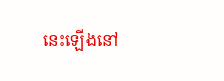នេះឡើងនៅ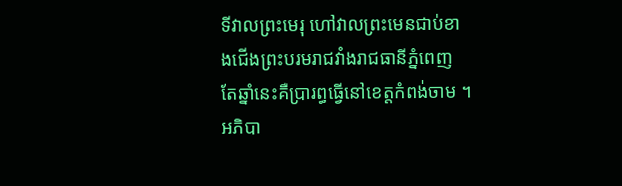ទីវាលព្រះមេរុ ហៅវាលព្រះមេនជាប់ខាងជើងព្រះបរមរាជវាំងរាជធានីភ្នំពេញ តែឆ្នាំនេះគឺប្រារព្ធធ្វើនៅខេត្តកំពង់ចាម ។ អភិបា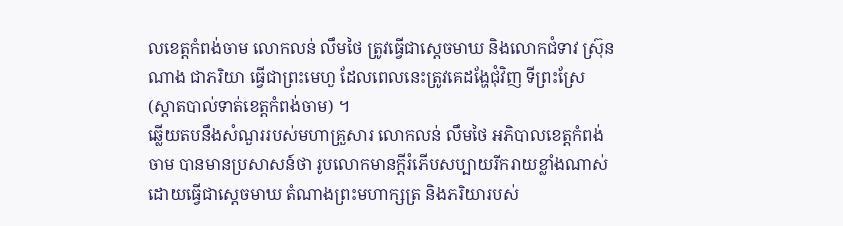លខេត្តកំពង់ចាម លោកលន់ លឹមថៃ ត្រូវធ្វើជាស្តេចមាឃ និងលោកជំទាវ ស៊្រុន ណាង ជាភរិយា ធ្វើជាព្រះមេហួ ដែលពេលនេះត្រូវគេដង្ហែជុំវិញ ទីព្រះស្រែ (ស្តាតបាល់ទាត់ខេត្តកំពង់ចាម) ។
ឆ្លើយតបនឹងសំណួររបស់មហាគ្រួសារ លោកលន់ លឹមថៃ អភិបាលខេត្តកំពង់ចាម បានមានប្រសាសន៍ថា រូបលោកមានក្តីរំភើបសប្បាយរីករាយខ្លាំងណាស់ ដោយធ្វើជាស្តេចមាឃ តំណាងព្រះមហាក្សត្រ និងភរិយារបស់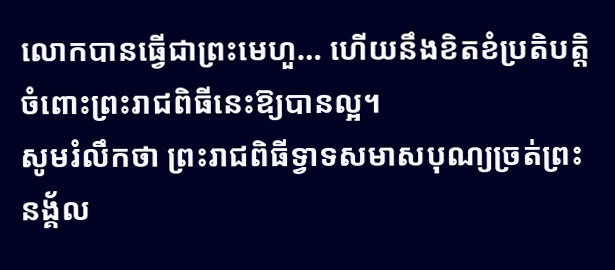លោកបានធ្វើជាព្រះមេហួ… ហើយនឹងខិតខំប្រតិបត្តិចំពោះព្រះរាជពិធីនេះឱ្យបានល្អ។
សូមរំលឹកថា ព្រះរាជពិធីទ្វាទសមាសបុណ្យច្រត់ព្រះនង្គ័ល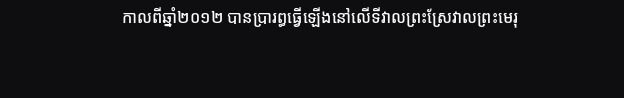កាលពីឆ្នាំ២០១២ បានប្រារព្ធធ្វើឡើងនៅលើទីវាលព្រះស្រែវាលព្រះមេរុ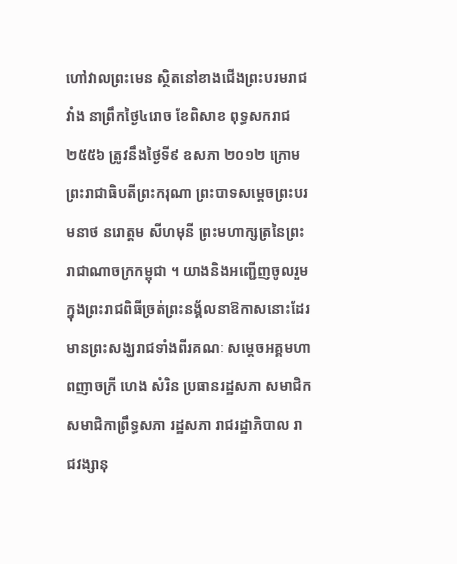ហៅវាលព្រះមេន ស្ថិតនៅខាងជើងព្រះបរមរាជវាំង នាព្រឹកថ្ងៃ៤រោច ខែពិសាខ ពុទ្ធសករាជ ២៥៥៦ ត្រូវនឹងថ្ងៃទី៩ ឧសភា ២០១២ ក្រោមព្រះរាជាធិបតីព្រះករុណា ព្រះបាទសម្តេចព្រះបរមនាថ នរោត្តម សីហមុនី ព្រះមហាក្សត្រនៃព្រះរាជាណាចក្រកម្ពុជា ។ យាងនិងអញ្ជើញចូលរួមក្នុងព្រះរាជពិធីច្រត់ព្រះនង្គ័លនាឱកាសនោះដែរ មានព្រះសង្ឃរាជទាំងពីរគណៈ សម្តេចអគ្គមហាពញាចក្រី ហេង សំរិន ប្រធានរដ្ឋសភា សមាជិក សមាជិកាព្រឹទ្ធសភា រដ្ឋសភា រាជរដ្ឋាភិបាល រាជវង្សានុ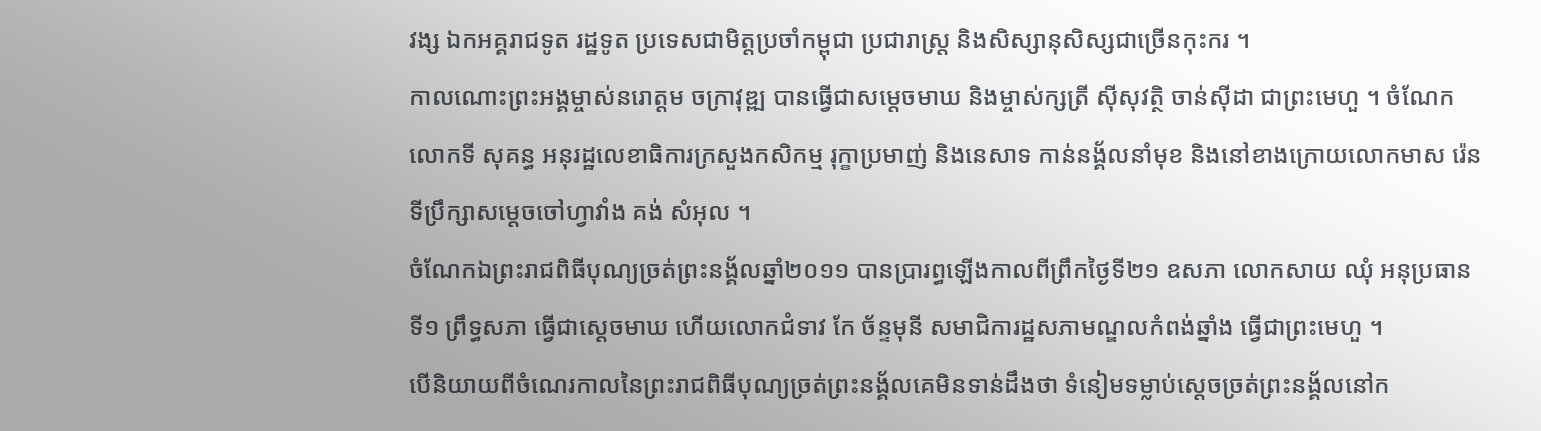វង្ស ឯកអគ្គរាជទូត រដ្ឋទូត ប្រទេសជាមិត្តប្រចាំកម្ពុជា ប្រជារាស្ត្រ និងសិស្សានុសិស្សជាច្រើនកុះករ ។
កាលណោះព្រះអង្គម្ចាស់នរោត្តម ចក្រាវុឌ្ឍ បានធ្វើជាសម្តេចមាឃ និងម្ចាស់ក្សត្រី ស៊ីសុវត្ថិ ចាន់ស៊ីដា ជាព្រះមេហួ ។ ចំណែកលោកទី សុគន្ធ អនុរដ្ឋលេខាធិការក្រសួងកសិកម្ម រុក្ខាប្រមាញ់ និងនេសាទ កាន់នង្គ័លនាំមុខ និងនៅខាងក្រោយលោកមាស រ៉េន ទីប្រឹក្សាសម្តេចចៅហ្វាវាំង គង់ សំអុល ។
ចំណែកឯព្រះរាជពិធីបុណ្យច្រត់ព្រះនង្គ័លឆ្នាំ២០១១ បានប្រារព្ធឡើងកាលពីព្រឹកថ្ងៃទី២១ ឧសភា លោកសាយ ឈុំ អនុប្រធានទី១ ព្រឹទ្ធសភា ធ្វើជាស្តេចមាឃ ហើយលោកជំទាវ កែ ច័ន្ទមុនី សមាជិការដ្ឋសភាមណ្ឌលកំពង់ឆ្នាំង ធ្វើជាព្រះមេហួ ។
បើនិយាយពីចំណេរកាលនៃព្រះរាជពិធីបុណ្យច្រត់ព្រះនង្គ័លគេមិនទាន់ដឹងថា ទំនៀមទម្លាប់ស្តេចច្រត់ព្រះនង្គ័លនៅក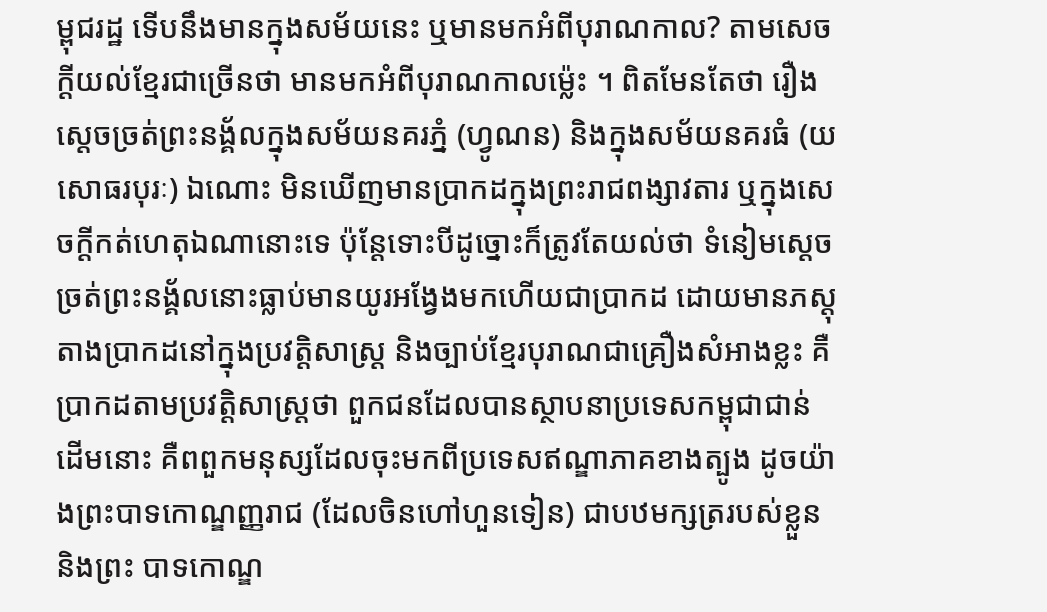ម្ពុជរដ្ឋ ទើបនឹងមានក្នុងសម័យនេះ ឬមានមកអំពីបុរាណកាល? តាមសេចក្តីយល់ខ្មែរជាច្រើនថា មានមកអំពីបុរាណកាលម៉្លេះ ។ ពិតមែនតែថា រឿងស្តេចច្រត់ព្រះនង្គ័លក្នុងសម័យនគរភ្នំ (ហ្វូណន) និងក្នុងសម័យនគរធំ (យសោធរបុរៈ) ឯណោះ មិនឃើញមានប្រាកដក្នុងព្រះរាជពង្សាវតារ ឬក្នុងសេចក្តីកត់ហេតុឯណានោះទេ ប៉ុន្តែទោះបីដូច្នោះក៏ត្រូវតែយល់ថា ទំនៀមស្តេចច្រត់ព្រះនង្គ័លនោះធ្លាប់មានយូរអង្វែងមកហើយជាប្រាកដ ដោយមានភស្តុតាងប្រាកដនៅក្នុងប្រវត្តិសាស្ត្រ និងច្បាប់ខ្មែរបុរាណជាគ្រឿងសំអាងខ្លះ គឺប្រាកដតាមប្រវត្តិសាស្ត្រថា ពួកជនដែលបានស្ថាបនាប្រទេសកម្ពុជាជាន់ដើមនោះ គឺពពួកមនុស្សដែលចុះមកពីប្រទេសឥណ្ឌាភាគខាងត្បូង ដូចយ៉ាងព្រះបាទកោណ្ឌញ្ញរាជ (ដែលចិនហៅហួនទៀន) ជាបឋមក្សត្ររបស់ខ្លួន និងព្រះ បាទកោណ្ឌ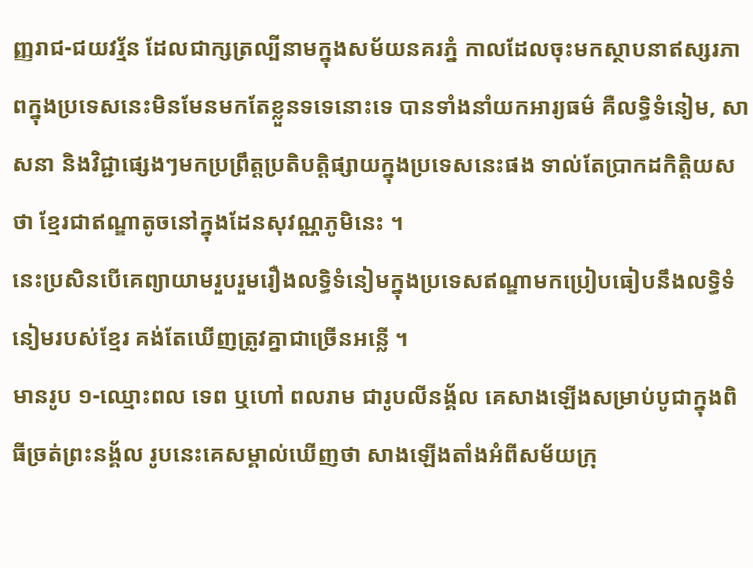ញ្ញរាជ-ជយវរ្ម័ន ដែលជាក្សត្រល្បីនាមក្នុងសម័យនគរភ្នំ កាលដែលចុះមកស្ថាបនាឥស្សរភាពក្នុងប្រទេសនេះមិនមែនមកតែខ្លួនទទេនោះទេ បានទាំងនាំយកអារ្យធម៌ គឺលទ្ធិទំនៀម, សាសនា និងវិជ្ជាផ្សេងៗមកប្រព្រឹត្តប្រតិបត្តិផ្សាយក្នុងប្រទេសនេះផង ទាល់តែប្រាកដកិត្តិយសថា ខ្មែរជាឥណ្ឌាតូចនៅក្នុងដែនសុវណ្ណភូមិនេះ ។
នេះប្រសិនបើគេព្យាយាមរួបរួមរឿងលទ្ធិទំនៀមក្នុងប្រទេសឥណ្ឌាមកប្រៀបធៀបនឹងលទ្ធិទំនៀមរបស់ខ្មែរ គង់តែឃើញត្រូវគ្នាជាច្រើនអន្លើ ។
មានរូប ១-ឈ្មោះពល ទេព ឬហៅ ពលរាម ជារូបលីនង្គ័ល គេសាងឡើងសម្រាប់បូជាក្នុងពិធីច្រត់ព្រះនង្គ័ល រូបនេះគេសម្គាល់ឃើញថា សាងឡើងតាំងអំពីសម័យក្រុ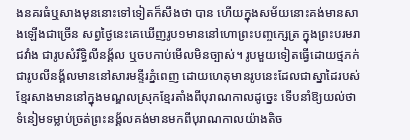ងនគរធំឬសាងមុននោះទៅទៀតក៏សឹងថា បាន ហើយក្នុងសម័យនោះគង់មានសាងឡើងជាច្រើន សព្វថ្ងៃនេះគេឃើញរូប១មាននៅហោព្រះបញ្ចក្សេត្រ ក្នុងព្រះបរមរាជវាំង ជារូបសំរឹទ្ធិលីនង្គ័ល ឬចបកាប់មើលមិនច្បាស់។ រូបមួយទៀតធ្វើដោយថ្មភក់ជារូបលីនង្គ័លមាននៅសារមន្ទីរភ្នំពេញ ដោយហេតុមានរូបនេះដែលជាស្នាដៃរបស់ខ្មែរសាងមាននៅក្នុងមណ្ឌលស្រុកខ្មែរតាំងពីបុរាណកាលដូច្នេះ ទើបនាំឱ្យយល់ថា ទំនៀមទម្លាប់ច្រត់ព្រះនង្គ័លគង់មានមកពីបុរាណកាលយ៉ាងតិច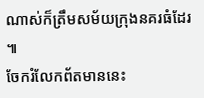ណាស់ក៏ត្រឹមសម័យក្រុងនគរធំដែរ ៕
ចែករំលែកព័តមាននេះ